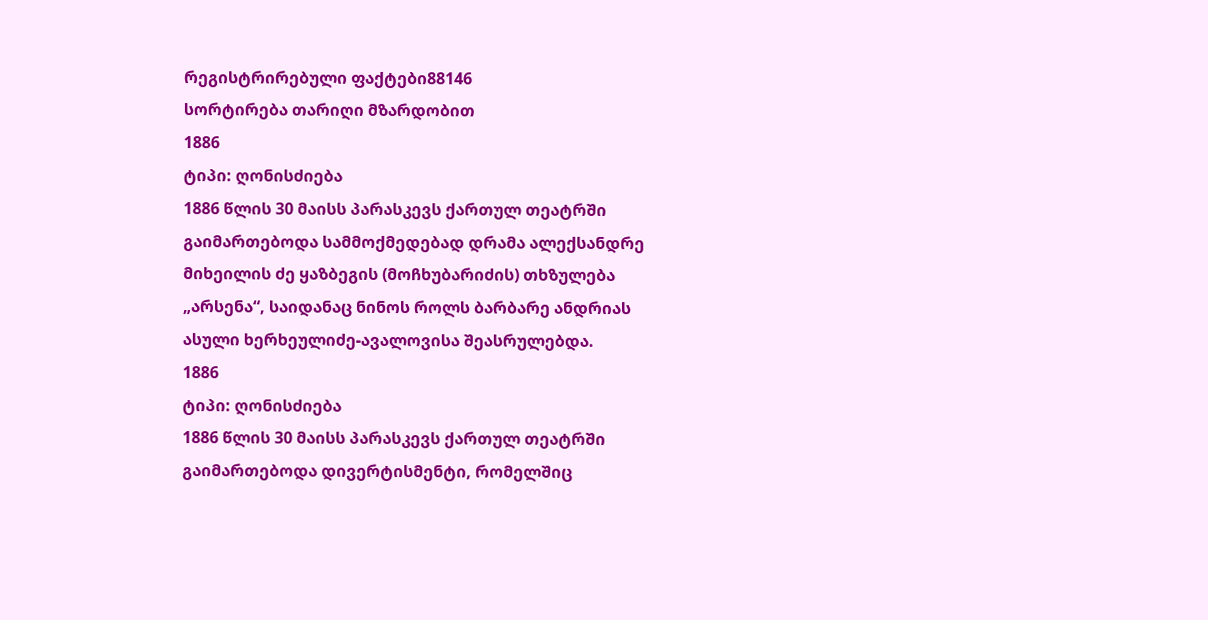რეგისტრირებული ფაქტები88146
სორტირება თარიღი მზარდობით
1886
ტიპი: ღონისძიება
1886 წლის 30 მაისს პარასკევს ქართულ თეატრში გაიმართებოდა სამმოქმედებად დრამა ალექსანდრე მიხეილის ძე ყაზბეგის (მოჩხუბარიძის) თხზულება „არსენა“, საიდანაც ნინოს როლს ბარბარე ანდრიას ასული ხერხეულიძე-ავალოვისა შეასრულებდა.
1886
ტიპი: ღონისძიება
1886 წლის 30 მაისს პარასკევს ქართულ თეატრში გაიმართებოდა დივერტისმენტი, რომელშიც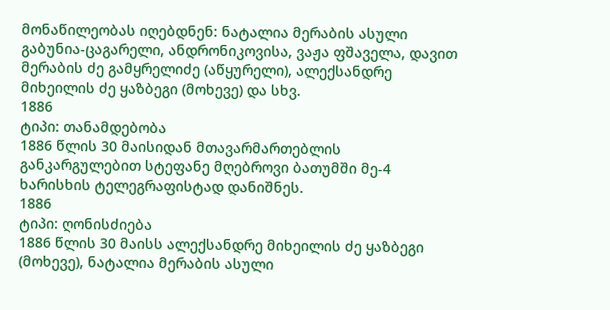მონაწილეობას იღებდნენ: ნატალია მერაბის ასული გაბუნია-ცაგარელი, ანდრონიკოვისა, ვაჟა ფშაველა, დავით მერაბის ძე გამყრელიძე (აწყურელი), ალექსანდრე მიხეილის ძე ყაზბეგი (მოხევე) და სხვ.
1886
ტიპი: თანამდებობა
1886 წლის 30 მაისიდან მთავარმართებლის განკარგულებით სტეფანე მღებროვი ბათუმში მე-4 ხარისხის ტელეგრაფისტად დანიშნეს.
1886
ტიპი: ღონისძიება
1886 წლის 30 მაისს ალექსანდრე მიხეილის ძე ყაზბეგი (მოხევე), ნატალია მერაბის ასული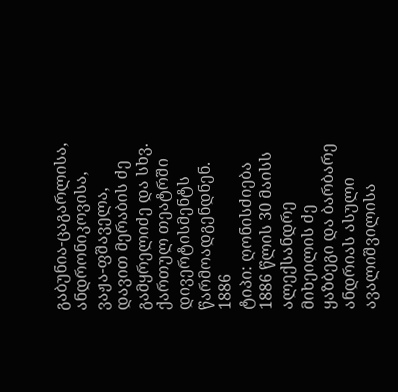გაბუნია-ცაგარლისა, ანდრონიკოვისა, ვაჟა-ფშაველა, დავით მერაბის ძე გამყრელიძე და სხვ. ქართულ თეატრში დივერტისმენტს წარმოადგენდნენ.
1886
ტიპი: ღონისძიება
1886 წლის 30 მაისს ალექსანდრე მიხეილის ძე ყაზბეგი და ბარბარე ანდრიას ასული ავალიშვილისა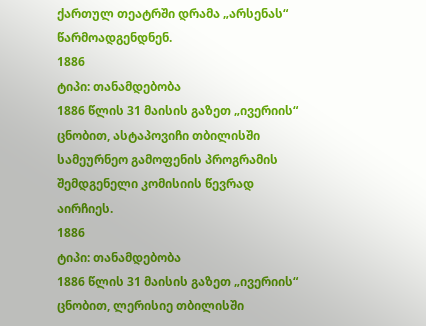ქართულ თეატრში დრამა „არსენას“ წარმოადგენდნენ.
1886
ტიპი: თანამდებობა
1886 წლის 31 მაისის გაზეთ „ივერიის“ ცნობით, ასტაპოვიჩი თბილისში სამეურნეო გამოფენის პროგრამის შემდგენელი კომისიის წევრად აირჩიეს.
1886
ტიპი: თანამდებობა
1886 წლის 31 მაისის გაზეთ „ივერიის“ ცნობით, ლერისიე თბილისში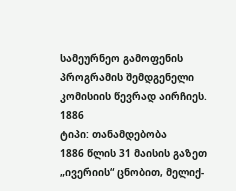სამეურნეო გამოფენის პროგრამის შემდგენელი კომისიის წევრად აირჩიეს.
1886
ტიპი: თანამდებობა
1886 წლის 31 მაისის გაზეთ „ივერიის“ ცნობით, მელიქ-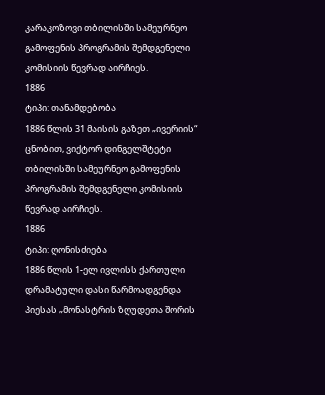კარაკოზოვი თბილისში სამეურნეო გამოფენის პროგრამის შემდგენელი კომისიის წევრად აირჩიეს.
1886
ტიპი: თანამდებობა
1886 წლის 31 მაისის გაზეთ „ივერიის“ ცნობით, ვიქტორ დინგელშტეტი თბილისში სამეურნეო გამოფენის პროგრამის შემდგენელი კომისიის წევრად აირჩიეს.
1886
ტიპი: ღონისძიება
1886 წლის 1-ელ ივლისს ქართული დრამატული დასი წარმოადგენდა პიესას „მონასტრის ზღუდეთა შორის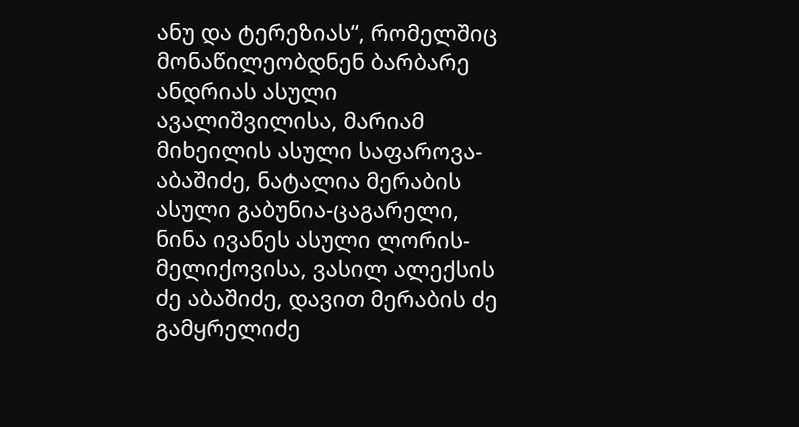ანუ და ტერეზიას“, რომელშიც მონაწილეობდნენ ბარბარე ანდრიას ასული ავალიშვილისა, მარიამ მიხეილის ასული საფაროვა-აბაშიძე, ნატალია მერაბის ასული გაბუნია-ცაგარელი, ნინა ივანეს ასული ლორის-მელიქოვისა, ვასილ ალექსის ძე აბაშიძე, დავით მერაბის ძე გამყრელიძე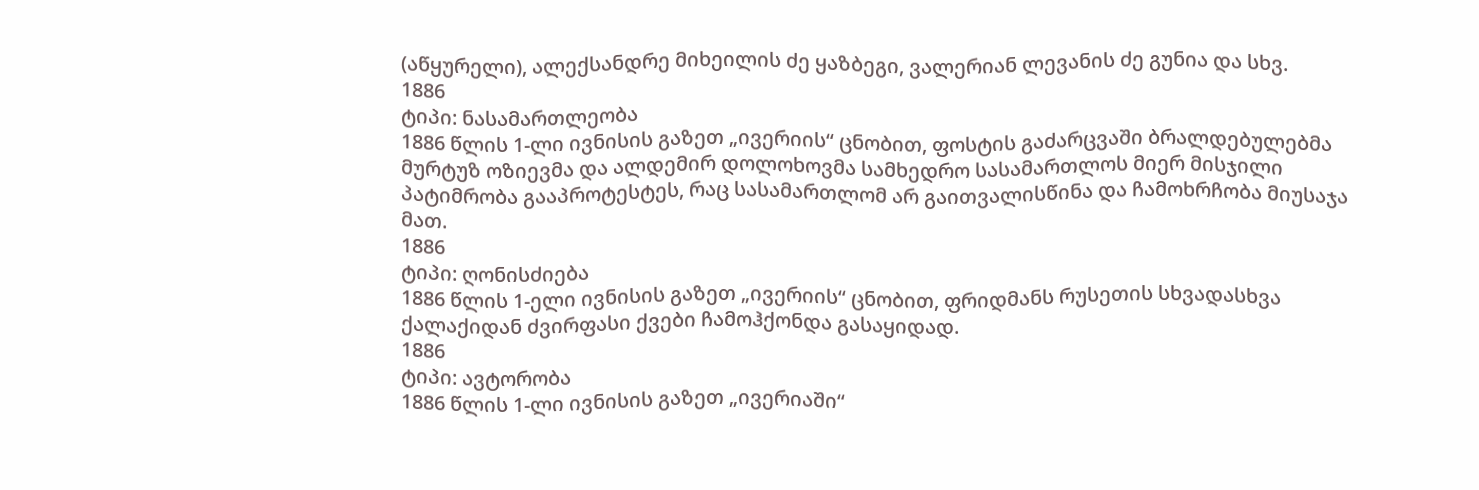(აწყურელი), ალექსანდრე მიხეილის ძე ყაზბეგი, ვალერიან ლევანის ძე გუნია და სხვ.
1886
ტიპი: ნასამართლეობა
1886 წლის 1-ლი ივნისის გაზეთ „ივერიის“ ცნობით, ფოსტის გაძარცვაში ბრალდებულებმა მურტუზ ოზიევმა და ალდემირ დოლოხოვმა სამხედრო სასამართლოს მიერ მისჯილი პატიმრობა გააპროტესტეს, რაც სასამართლომ არ გაითვალისწინა და ჩამოხრჩობა მიუსაჯა მათ.
1886
ტიპი: ღონისძიება
1886 წლის 1-ელი ივნისის გაზეთ „ივერიის“ ცნობით, ფრიდმანს რუსეთის სხვადასხვა ქალაქიდან ძვირფასი ქვები ჩამოჰქონდა გასაყიდად.
1886
ტიპი: ავტორობა
1886 წლის 1-ლი ივნისის გაზეთ „ივერიაში“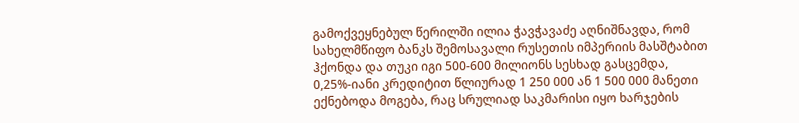გამოქვეყნებულ წერილში ილია ჭავჭავაძე აღნიშნავდა, რომ სახელმწიფო ბანკს შემოსავალი რუსეთის იმპერიის მასშტაბით ჰქონდა და თუკი იგი 500-600 მილიონს სესხად გასცემდა, 0,25%-იანი კრედიტით წლიურად 1 250 000 ან 1 500 000 მანეთი ექნებოდა მოგება, რაც სრულიად საკმარისი იყო ხარჯების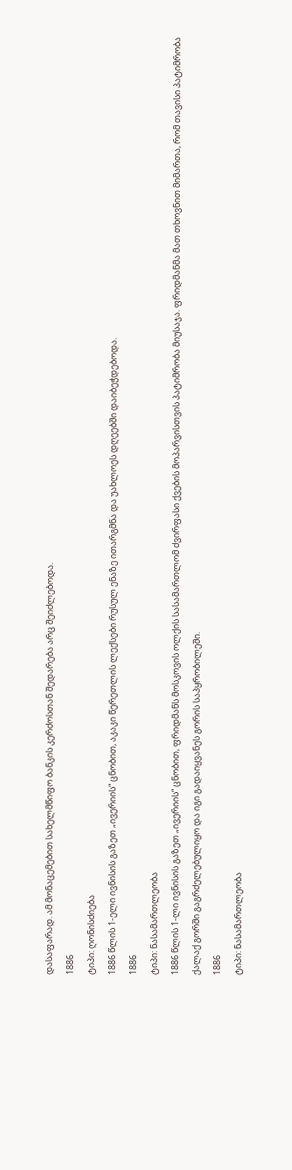დასაფარად. ამ მონაცემებით სახელმწიფო ბანკის კერძოსთან შედარება არც შეიძლებოდა.
1886
ტიპი: ღონისძიება
1886 წლის 1-ელი ივნისის გაზეთ „ივერიის“ ცნობით, აკაკი წერეთლის ლექსები რუსულ ენაზე ითარგმნა და უახლოეს დღეებში დაიბეჭდებოდა.
1886
ტიპი: ნასამართლეობა
1886 წლის 1-ლი ივნისის გაზეთ „ივერიის“ ცნობით, ფრიდმანს მოსკოვის ოლქის სასამართლომ ძვირფასი ქვების მოპარვისთვის პატიმრობა მიუსაჯა. ფრიდმანმა მათ თხოვნით მიმართა, რომ თავისი პატიმრობა ქალაქ გორში გაგრძელებულიყო და იგი გადაიყვანეს გორის საპყრობილეში.
1886
ტიპი: ნასამართლეობა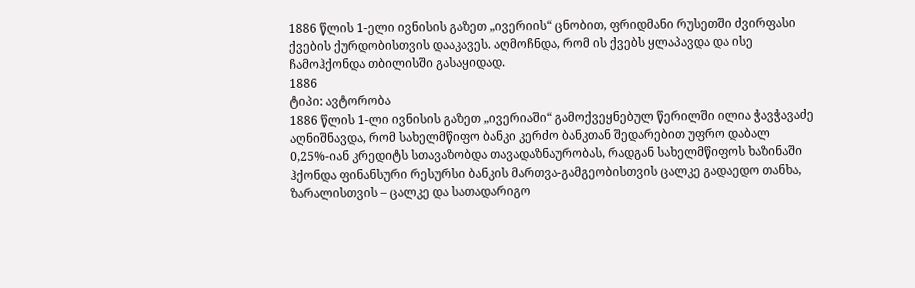1886 წლის 1-ელი ივნისის გაზეთ „ივერიის“ ცნობით, ფრიდმანი რუსეთში ძვირფასი ქვების ქურდობისთვის დააკავეს. აღმოჩნდა, რომ ის ქვებს ყლაპავდა და ისე ჩამოჰქონდა თბილისში გასაყიდად.
1886
ტიპი: ავტორობა
1886 წლის 1-ლი ივნისის გაზეთ „ივერიაში“ გამოქვეყნებულ წერილში ილია ჭავჭავაძე აღნიშნავდა, რომ სახელმწიფო ბანკი კერძო ბანკთან შედარებით უფრო დაბალ 0,25%-იან კრედიტს სთავაზობდა თავადაზნაურობას, რადგან სახელმწიფოს ხაზინაში ჰქონდა ფინანსური რესურსი ბანკის მართვა-გამგეობისთვის ცალკე გადაედო თანხა, ზარალისთვის – ცალკე და სათადარიგო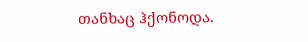თანხაც ჰქონოდა.